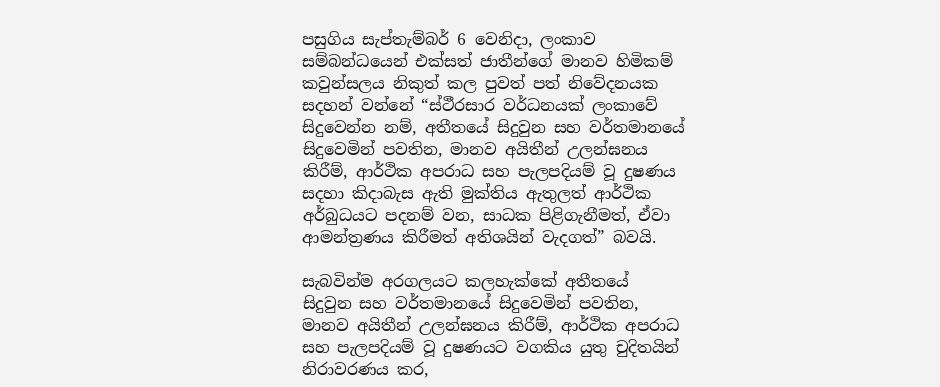පසුගිය සැප්තැම්බර් 6 වෙනිදා, ලංකාව සම්බන්ධයෙන් එක්සත් ජාතීන්ගේ මානව හිමිකම් කවුන්සලය නිකුත් කල පුවත් පත් නිවේදනයක සදහන් වන්නේ “ස්ථීරසාර වර්ධනයක් ලංකාවේ සිදුවෙන්න නම්, අතීතයේ සිදුවුන සහ වර්තමානයේ සිදුවෙමින් පවතින, මානව අයිතීන් උලන්ඝනය කිරීම්, ආර්ථික අපරාධ සහ පැලපදියම් වූ දුෂණය සදහා කිදාබැස ඇති මුක්තිය ඇතුලත් ආර්ථික අර්බුධයට පදනම් වන, සාධක පිළිගැනීමත්, ඒවා ආමන්ත්‍රණය කිරීමත් අතිශයින් වැදගත්” බවයි.

සැබවින්ම අරගලයට කලහැක්කේ අතීතයේ සිදුවුන සහ වර්තමානයේ සිදුවෙමින් පවතින, මානව අයිතීන් උලන්ඝනය කිරීම්, ආර්ථික අපරාධ සහ පැලපදියම් වූ දුෂණයට වගකිය යුතු චුදිතයින් නිරාවරණය කර,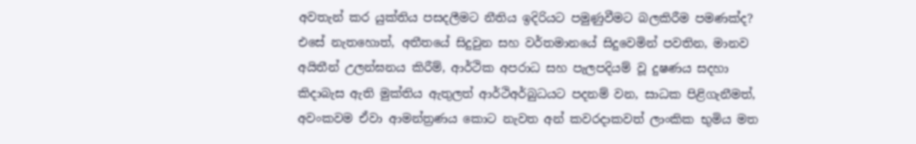අවතැන් කර යුක්තිය පසදලීමට නීතිය ඉදිරියට පමුණුවීමට බලකිරීම පමණක්ද? එසේ නැතහොත්, අතීතයේ සිදුවුන සහ වර්තමානයේ සිදුවෙමින් පවතින, මානව අයිතීන් උලන්ඝනය කිරීම්, ආර්ථික අපරාධ සහ පැලපදියම් වූ දුෂණය සදහා කිදාබැස ඇති මුක්තිය ඇතුලත් ආර්ථිඅර්බුධයට පදනම් වන, සාධක පිළිගැනීමත්, අවංකවම ඒවා ආමන්ත්‍රණය කොට නැවත අන් කවරදාකවත් ලාංකික භුමිය මත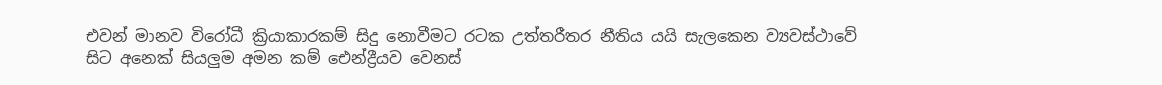එවන් මානව විරෝධී ක්‍රියාකාරකම් සිදු නොවීමට රටක උත්තරීතර නීතිය යයි සැලකෙන ව්‍යවස්ථාවේ සිට අනෙක් සියලුම අමන කම් ඓන්ද්‍රීයව වෙනස්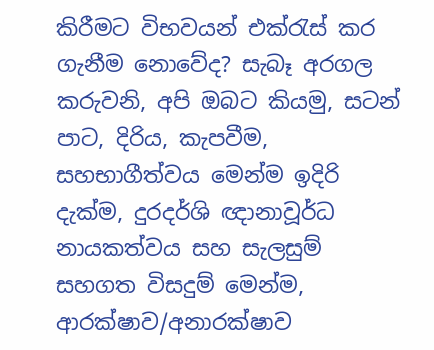කිරීමට විභවයන් එක්රැස් කර ගැනීම නොවේද? සැබෑ අරගල කරුවනි, අපි ඔබට කියමු, සටන් පාට, දිරිය, කැපවීම, සහභාගීත්වය මෙන්ම ඉදිරි දැක්ම, දුරදර්ශි ඥානාවූර්ධ නායකත්වය සහ සැලසුම් සහගත විසදුම් මෙන්ම, ආරක්ෂාව/අනාරක්ෂාව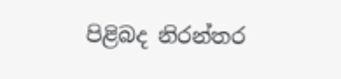පිළිබද නිරන්තර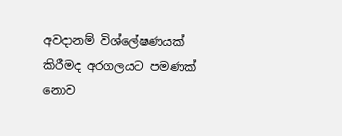අවදානම් විශ්ලේෂණයක් කිරීමද අරගලයට පමණක් නොව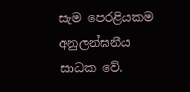සැම පෙරළියකම අනුලන්ඝනීය සාධක වේ.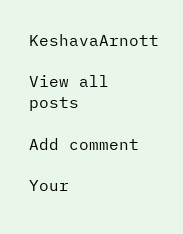KeshavaArnott

View all posts

Add comment

Your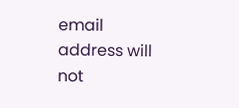email address will not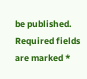be published. Required fields are marked *